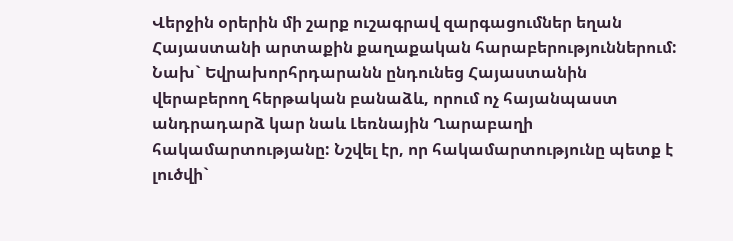Վերջին օրերին մի շարք ուշագրավ զարգացումներ եղան Հայաստանի արտաքին քաղաքական հարաբերություններում: Նախ` Եվրախորհրդարանն ընդունեց Հայաստանին վերաբերող հերթական բանաձև, որում ոչ հայանպաստ անդրադարձ կար նաև Լեռնային Ղարաբաղի հակամարտությանը: Նշվել էր, որ հակամարտությունը պետք է լուծվի`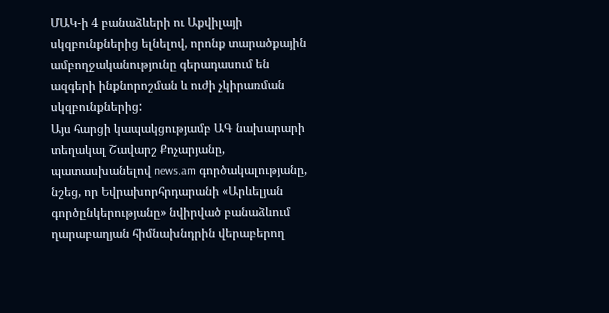ՄԱԿ-ի 4 բանաձևերի ու Աքվիլայի սկզբունքներից ելնելով, որոնք տարածքային ամբողջականությունը գերադասում են ազգերի ինքնորոշման և ուժի չկիրառման սկզբունքներից:
Այս հարցի կապակցությամբ ԱԳ նախարարի տեղակալ Շավարշ Քոչարյանը, պատասխանելով news.am գործակալությանը, նշեց, որ Եվրախորհրդարանի «Արևելյան գործընկերությանը» նվիրված բանաձևում ղարաբաղյան հիմնախնդրին վերաբերող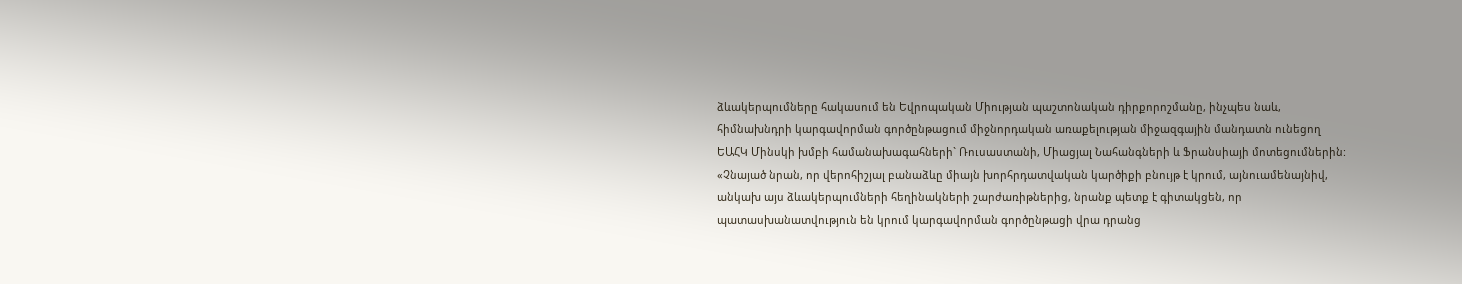ձևակերպումները հակասում են Եվրոպական Միության պաշտոնական դիրքորոշմանը, ինչպես նաև, հիմնախնդրի կարգավորման գործընթացում միջնորդական առաքելության միջազգային մանդատն ունեցող ԵԱՀԿ Մինսկի խմբի համանախագահների` Ռուսաստանի, Միացյալ Նահանգների և Ֆրանսիայի մոտեցումներին:
«Չնայած նրան, որ վերոհիշյալ բանաձևը միայն խորհրդատվական կարծիքի բնույթ է կրում, այնուամենայնիվ, անկախ այս ձևակերպումների հեղինակների շարժառիթներից, նրանք պետք է գիտակցեն, որ պատասխանատվություն են կրում կարգավորման գործընթացի վրա դրանց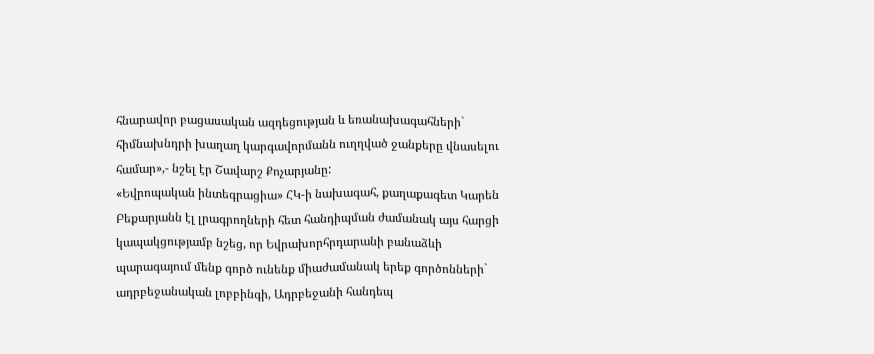հնարավոր բացասական ազդեցության և եռանախագահների` հիմնախնդրի խաղաղ կարգավորմանն ուղղված ջանքերը վնասելու համար»,- նշել էր Շավարշ Քոչարյանը:
«Եվրոպական ինտեգրացիա» ՀԿ-ի նախագահ, քաղաքագետ Կարեն Բեքարյանն էլ լրագրողների հետ հանդիպման ժամանակ այս հարցի կապակցությամբ նշեց, որ Եվրախորհրդարանի բանաձևի պարագայում մենք գործ ունենք միաժամանակ երեք գործոնների` ադրբեջանական լոբբինգի, Ադրբեջանի հանդեպ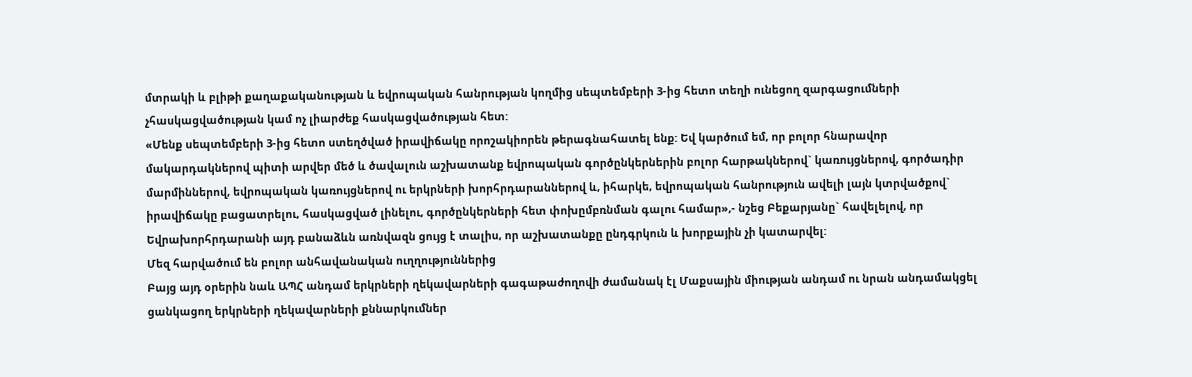մտրակի և բլիթի քաղաքականության և եվրոպական հանրության կողմից սեպտեմբերի 3-ից հետո տեղի ունեցող զարգացումների չհասկացվածության կամ ոչ լիարժեք հասկացվածության հետ:
«Մենք սեպտեմբերի 3-ից հետո ստեղծված իրավիճակը որոշակիորեն թերագնահատել ենք: Եվ կարծում եմ, որ բոլոր հնարավոր մակարդակներով պիտի արվեր մեծ և ծավալուն աշխատանք եվրոպական գործընկերներին բոլոր հարթակներով` կառույցներով, գործադիր մարմիններով, եվրոպական կառույցներով ու երկրների խորհրդարաններով և, իհարկե, եվրոպական հանրություն ավելի լայն կտրվածքով` իրավիճակը բացատրելու, հասկացված լինելու, գործընկերների հետ փոխըմբռնման գալու համար»,- նշեց Բեքարյանը` հավելելով, որ Եվրախորհրդարանի այդ բանաձևն առնվազն ցույց է տալիս, որ աշխատանքը ընդգրկուն և խորքային չի կատարվել:
Մեզ հարվածում են բոլոր անհավանական ուղղություններից
Բայց այդ օրերին նաև ԱՊՀ անդամ երկրների ղեկավարների գագաթաժողովի ժամանակ էլ Մաքսային միության անդամ ու նրան անդամակցել ցանկացող երկրների ղեկավարների քննարկումներ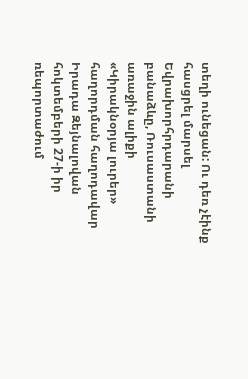տեղի ունեցան: Ու դեռ չէինք հասցրել մարսել Եվրախորհրդարանի բանաձևը, Ռուսաստանի առաջին ալիքի «Կիրակնօրյա լուրեր» հաղորդման հաղոդավար Իրադա Զեյնալովան հոկտեմբերի 27-ի իր ռեպորտաժում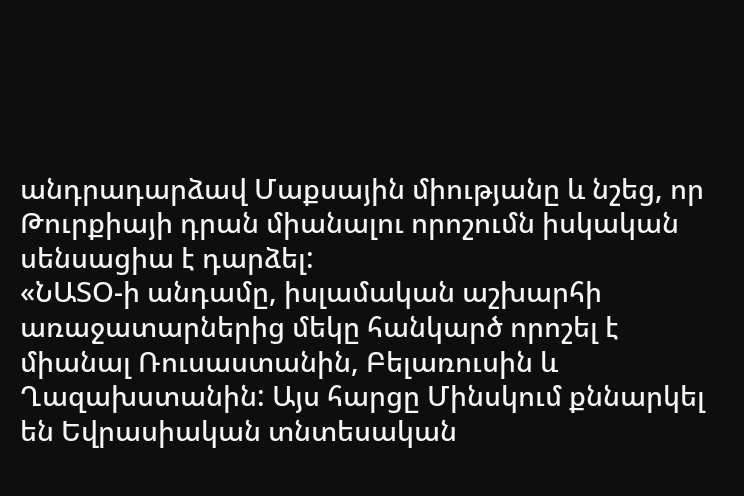անդրադարձավ Մաքսային միությանը և նշեց, որ Թուրքիայի դրան միանալու որոշումն իսկական սենսացիա է դարձել:
«ՆԱՏՕ-ի անդամը, իսլամական աշխարհի առաջատարներից մեկը հանկարծ որոշել է միանալ Ռուսաստանին, Բելառուսին և Ղազախստանին: Այս հարցը Մինսկում քննարկել են Եվրասիական տնտեսական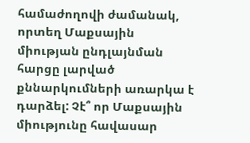համաժողովի ժամանակ, որտեղ Մաքսային միության ընդլայնման հարցը լարված քննարկումների առարկա է դարձել: Չէ՞ որ Մաքսային միությունը հավասար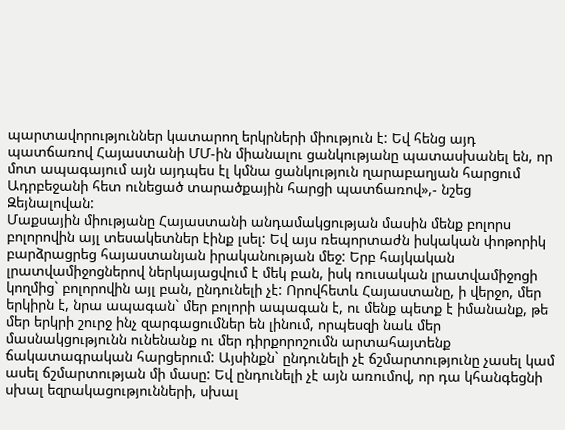պարտավորություններ կատարող երկրների միություն է: Եվ հենց այդ պատճառով Հայաստանի ՄՄ-ին միանալու ցանկությանը պատասխանել են, որ մոտ ապագայում այն այդպես էլ կմնա ցանկություն ղարաբաղյան հարցում Ադրբեջանի հետ ունեցած տարածքային հարցի պատճառով»,- նշեց Զեյնալովան:
Մաքսային միությանը Հայաստանի անդամակցության մասին մենք բոլորս բոլորովին այլ տեսակետներ էինք լսել: Եվ այս ռեպորտաժն իսկական փոթորիկ բարձրացրեց հայաստանյան իրականության մեջ: Երբ հայկական լրատվամիջոցներով ներկայացվում է մեկ բան, իսկ ռուսական լրատվամիջոցի կողմից` բոլորովին այլ բան, ընդունելի չէ: Որովհետև Հայաստանը, ի վերջո, մեր երկիրն է, նրա ապագան` մեր բոլորի ապագան է, ու մենք պետք է իմանանք, թե մեր երկրի շուրջ ինչ զարգացումներ են լինում, որպեսզի նաև մեր մասնակցությունն ունենանք ու մեր դիրքորոշումն արտահայտենք ճակատագրական հարցերում: Այսինքն` ընդունելի չէ ճշմարտությունը չասել կամ ասել ճշմարտության մի մասը: Եվ ընդունելի չէ այն առումով, որ դա կհանգեցնի սխալ եզրակացությունների, սխալ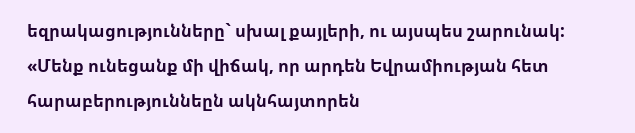եզրակացությունները` սխալ քայլերի, ու այսպես շարունակ:
«Մենք ունեցանք մի վիճակ, որ արդեն Եվրամիության հետ հարաբերություննեըն ակնհայտորեն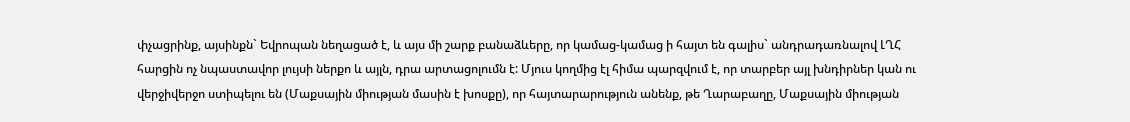փչացրինք, այսինքն` Եվրոպան նեղացած է, և այս մի շարք բանաձևերը, որ կամաց-կամաց ի հայտ են գալիս` անդրադառնալով ԼՂՀ հարցին ոչ նպաստավոր լույսի ներքո և այլն, դրա արտացոլումն է: Մյուս կողմից էլ հիմա պարզվում է, որ տարբեր այլ խնդիրներ կան ու վերջիվերջո ստիպելու են (Մաքսային միության մասին է խոսքը), որ հայտարարություն անենք, թե Ղարաբաղը, Մաքսային միության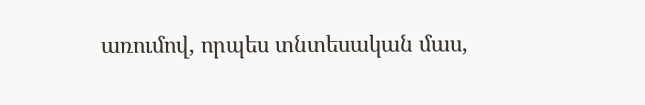առումով, որպես տնտեսական մաս,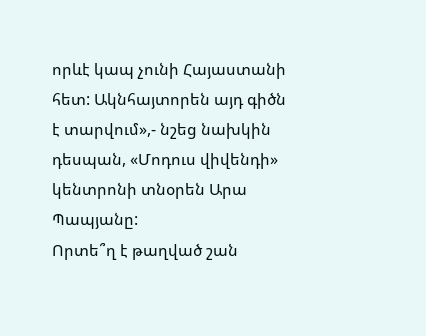որևէ կապ չունի Հայաստանի հետ: Ակնհայտորեն այդ գիծն է տարվում»,- նշեց նախկին դեսպան, «Մոդուս վիվենդի» կենտրոնի տնօրեն Արա Պապյանը:
Որտե՞ղ է թաղված շան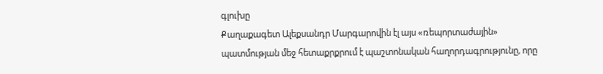գլուխը
Քաղաքագետ Ալեքսանդր Մարգարովին էլ այս «ռեպորտաժային» պատմության մեջ հետաքրքրում է պաշտոնական հաղորդագրությունը, որը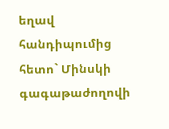եղավ հանդիպումից հետո` Մինսկի գագաթաժողովի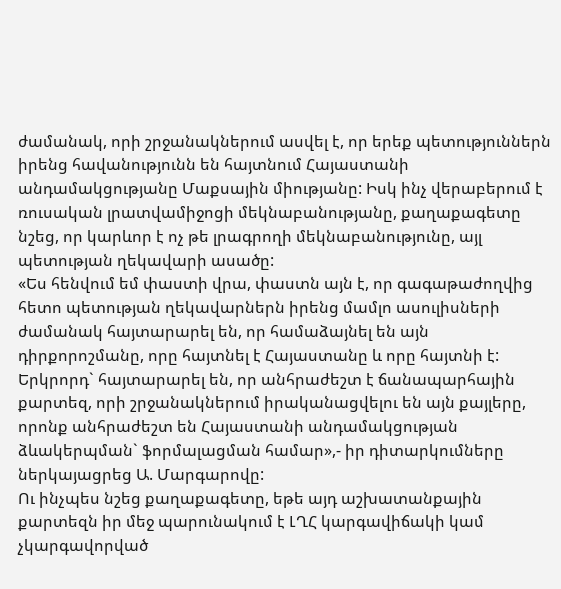ժամանակ, որի շրջանակներում ասվել է, որ երեք պետություններն իրենց հավանությունն են հայտնում Հայաստանի անդամակցությանը Մաքսային միությանը: Իսկ ինչ վերաբերում է ռուսական լրատվամիջոցի մեկնաբանությանը, քաղաքագետը նշեց, որ կարևոր է ոչ թե լրագրողի մեկնաբանությունը, այլ պետության ղեկավարի ասածը:
«Ես հենվում եմ փաստի վրա, փաստն այն է, որ գագաթաժողվից հետո պետության ղեկավարներն իրենց մամլո ասուլիսների ժամանակ հայտարարել են, որ համաձայնել են այն դիրքորոշմանը, որը հայտնել է Հայաստանը և որը հայտնի է: Երկրորդ` հայտարարել են, որ անհրաժեշտ է ճանապարհային քարտեզ, որի շրջանակներում իրականացվելու են այն քայլերը, որոնք անհրաժեշտ են Հայաստանի անդամակցության ձևակերպման` ֆորմալացման համար»,- իր դիտարկումները ներկայացրեց Ա. Մարգարովը:
Ու ինչպես նշեց քաղաքագետը, եթե այդ աշխատանքային քարտեզն իր մեջ պարունակում է ԼՂՀ կարգավիճակի կամ չկարգավորված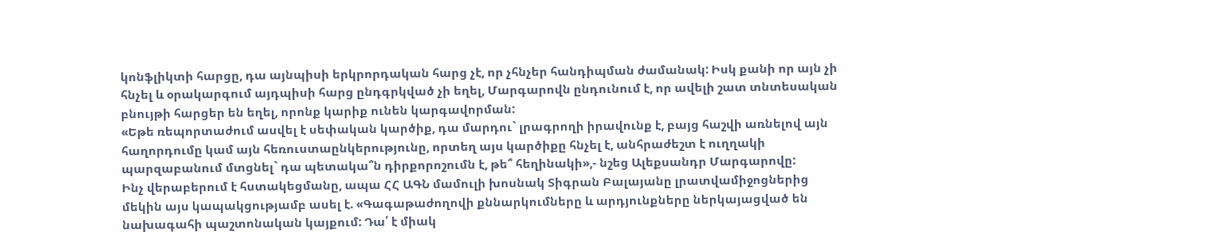կոնֆլիկտի հարցը, դա այնպիսի երկրորդական հարց չէ, որ չհնչեր հանդիպման ժամանակ: Իսկ քանի որ այն չի հնչել և օրակարգում այդպիսի հարց ընդգրկված չի եղել, Մարգարովն ընդունում է, որ ավելի շատ տնտեսական բնույթի հարցեր են եղել, որոնք կարիք ունեն կարգավորման:
«Եթե ռեպորտաժում ասվել է սեփական կարծիք, դա մարդու` լրագրողի իրավունք է, բայց հաշվի առնելով այն հաղորդումը կամ այն հեռուստաընկերությունը, որտեղ այս կարծիքը հնչել է, անհրաժեշտ է ուղղակի պարզաբանում մտցնել` դա պետակա՞ն դիրքորոշումն է, թե՞ հեղինակի»,- նշեց Ալեքսանդր Մարգարովը:
Ինչ վերաբերում է հստակեցմանը, ապա ՀՀ ԱԳՆ մամուլի խոսնակ Տիգրան Բալայանը լրատվամիջոցներից մեկին այս կապակցությամբ ասել է. «Գագաթաժողովի քննարկումները և արդյունքները ներկայացված են նախագահի պաշտոնական կայքում: Դա՛ է միակ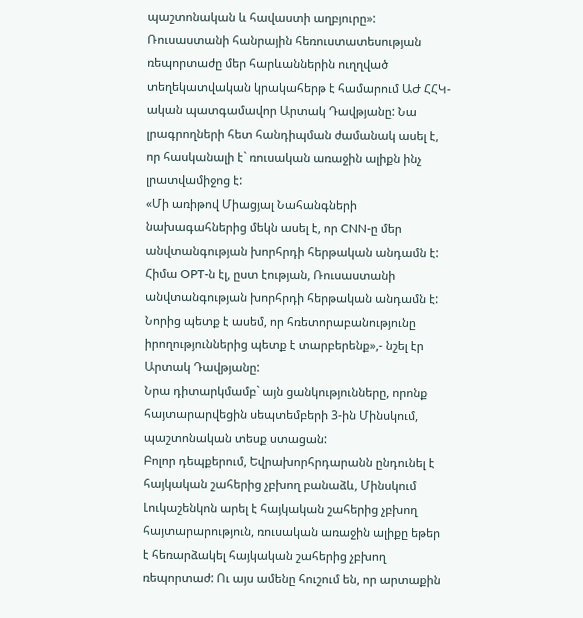պաշտոնական և հավաստի աղբյուրը»:
Ռուսաստանի հանրային հեռուստատեսության ռեպորտաժը մեր հարևաններին ուղղված տեղեկատվական կրակահերթ է համարում ԱԺ ՀՀԿ-ական պատգամավոր Արտակ Դավթյանը: Նա լրագրողների հետ հանդիպման ժամանակ ասել է, որ հասկանալի է` ռուսական առաջին ալիքն ինչ լրատվամիջոց է:
«Մի առիթով Միացյալ Նահանգների նախագահներից մեկն ասել է, որ CNN-ը մեր անվտանգության խորհրդի հերթական անդամն է: Հիմա OPT-ն էլ, ըստ էության, Ռուսաստանի անվտանգության խորհրդի հերթական անդամն է: Նորից պետք է ասեմ, որ հռետորաբանությունը իրողություններից պետք է տարբերենք»,- նշել էր Արտակ Դավթյանը:
Նրա դիտարկմամբ` այն ցանկությունները, որոնք հայտարարվեցին սեպտեմբերի 3-ին Մինսկում, պաշտոնական տեսք ստացան:
Բոլոր դեպքերում, Եվրախորհրդարանն ընդունել է հայկական շահերից չբխող բանաձև, Մինսկում Լուկաշենկոն արել է հայկական շահերից չբխող հայտարարություն, ռուսական առաջին ալիքը եթեր է հեռարձակել հայկական շահերից չբխող ռեպորտաժ: Ու այս ամենը հուշում են, որ արտաքին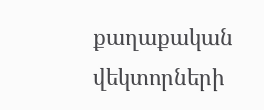քաղաքական վեկտորների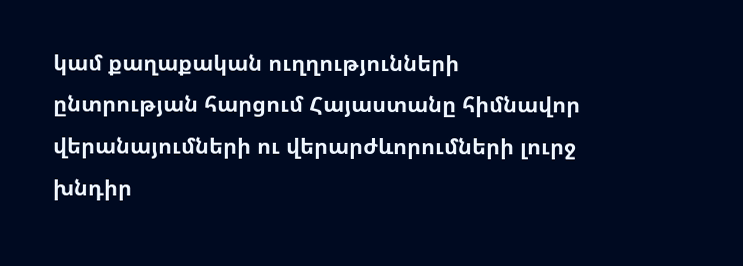կամ քաղաքական ուղղությունների ընտրության հարցում Հայաստանը հիմնավոր վերանայումների ու վերարժևորումների լուրջ խնդիր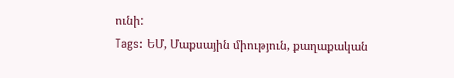ունի:
Tags: ԵՄ, Մաքսային միություն, քաղաքական